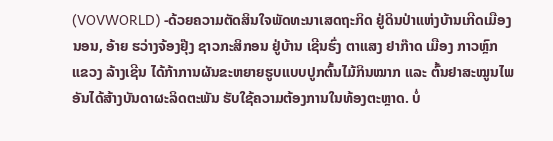(VOVWORLD) -ດ້ວຍຄວາມຕັດສິນໃຈພັດທະນາເສດຖະກິດ ຢູ່ດິນປ່າແຫ່ງບ້ານເກີດເມືອງນອນ, ອ້າຍ ຮວ່າງຈ້ອງຢຸ໊ງ ຊາວກະສິກອນ ຢູ່ບ້ານ ເຊີນຮົ່ງ ຕາແສງ ຢາກ໊າດ ເມືອງ ກາວຫຼົກ ແຂວງ ລ້າງເຊີນ ໄດ້ກ້າການຜັນຂະຫຍາຍຮູບແບບປູກຕົ້ນໄມ້ກິນໝາກ ແລະ ຕົ້ນຢາສະໝູນໄພ ອັນໄດ້ສ້າງບັນດາຜະລິດຕະພັນ ຮັບໃຊ້ຄວາມຕ້ອງການໃນທ້ອງຕະຫຼາດ. ບໍ່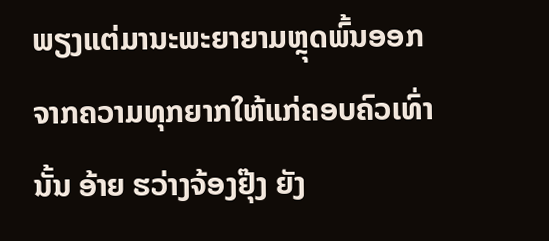ພຽງແຕ່ມານະພະຍາຍາມຫຼຸດພົ້ນອອກຈາກຄວາມທຸກຍາກໃຫ້ແກ່ຄອບຄົວເທົ່ານັ້ນ ອ້າຍ ຮວ່າງຈ້ອງຢຸ໊ງ ຍັງ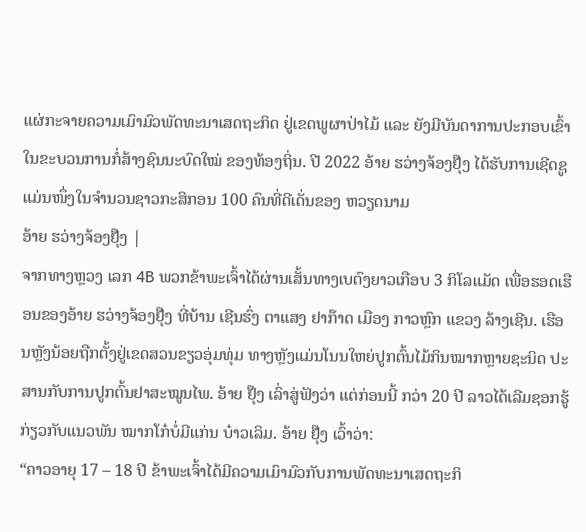ແຜ່ກະຈາຍຄວາມເມົາມົວພັດທະນາເສດຖະກິດ ຢູ່ເຂດພູຜາປ່າໄມ້ ແລະ ຍັງມີບັນດາການປະກອບເຂົ້າໃນຂະບວນການກໍ່ສ້າງຊົນນະບົດໃໝ່ ຂອງທ້ອງຖິ່ນ. ປີ 2022 ອ້າຍ ຮວ່າງຈ້ອງຢຸ໊ງ ໄດ້ຮັບການເຊີດຊູແມ່ນໜຶ່ງໃນຈຳນວນຊາວກະສິກອນ 100 ຄົນທີ່ດີເດັ່ນຂອງ ຫວຽດນາມ
ອ້າຍ ຮວ່າງຈ້ອງຢຸ໊ງ |
ຈາກທາງຫຼວງ ເລກ 4B ພວກຂ້າພະເຈົ້າໄດ້ຜ່ານເສັ້ນທາງເບຕົງຍາວເກືອບ 3 ກິໂລແມັດ ເພື່ອຮອດເຮືອນຂອງອ້າຍ ຮວ່າງຈ້ອງຢຸ໊ງ ທີ່ບ້ານ ເຊີນຮົ່ງ ຕາແສງ ຢາກ໊າດ ເມືອງ ກາວຫຼົກ ແຂວງ ລ້າງເຊີນ. ເຮືອນຫຼັງນ້ອຍຖືກຕັ້ງຢູ່ເຂດສວນຂຽວອຸ່ມທຸ່ມ ທາງຫຼັງແມ່ນໂນນໃຫຍ່ປູກຕົ້ນໄມ້ກິນໝາກຫຼາຍຊະນິດ ປະສານກັບການປູກຕົ້ນຢາສະໝູນໄພ. ອ້າຍ ຢຸ໊ງ ເລົ່າສູ່ຟັງວ່າ ແຕ່ກ່ອນນີ້ ກວ່າ 20 ປີ ລາວໄດ້ເລີມຊອກຮູ້ກ່ຽວກັບແນວພັນ ໝາກໂກ໋ບໍ່ມີແກ່ນ ບ໋າວເລິມ. ອ້າຍ ຢຸ໊ງ ເວົ້າວ່າ:
“ຄາວອາຍຸ 17 – 18 ປີ ຂ້າພະເຈົ້າໄດ້ມີຄວາມເມົາມົວກັບການພັດທະນາເສດຖະກິ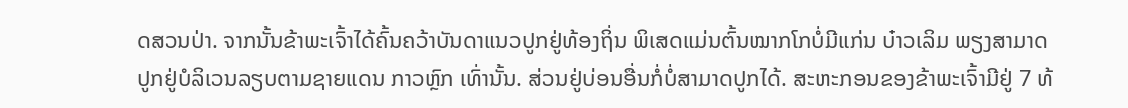ດສວນປ່າ. ຈາກນັ້ນຂ້າພະເຈົ້າໄດ້ຄົ້ນຄວ້າບັນດາແນວປູກຢູ່ທ້ອງຖິ່ນ ພິເສດແມ່ນຕົ້ນໝາກໂກບໍ່ມີແກ່ນ ບ໋າວເລິມ ພຽງສາມາດປູກຢູ່ບໍລິເວນລຽບຕາມຊາຍແດນ ກາວຫຼົກ ເທົ່ານັ້ນ. ສ່ວນຢູ່ບ່ອນອື່ນກໍ່ບໍ່ສາມາດປູກໄດ້. ສະຫະກອນຂອງຂ້າພະເຈົ້າມີຢູ່ 7 ທ້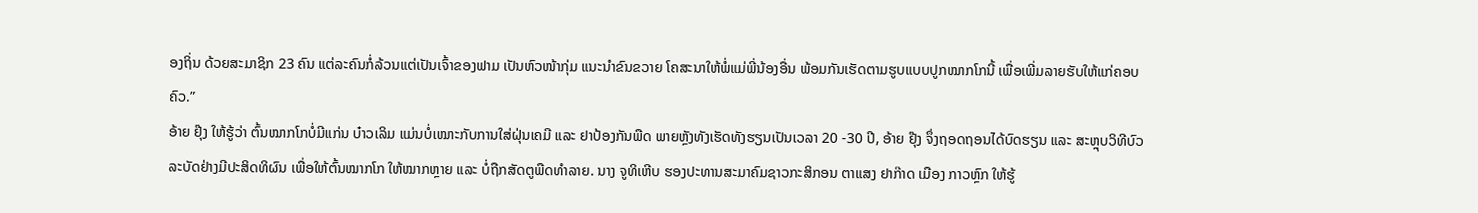ອງຖິ່ນ ດ້ວຍສະມາຊິກ 23 ຄົນ ແຕ່ລະຄົນກໍ່ລ້ວນແຕ່ເປັນເຈົ້າຂອງຟາມ ເປັນຫົວໜ້າກຸ່ມ ແນະນຳຂົນຂວາຍ ໂຄສະນາໃຫ້ພໍ່ແມ່ພີ່ນ້ອງອື່ນ ພ້ອມກັນເຮັດຕາມຮູບແບບປູກໝາກໂກນີ້ ເພື່ອເພີ່ມລາຍຮັບໃຫ້ແກ່ຄອບຄົວ.”
ອ້າຍ ຢຸ໊ງ ໃຫ້ຮູ້ວ່າ ຕົ້ນໝາກໂກບໍ່ມີແກ່ນ ບ໋າວເລິມ ແມ່ນບໍ່ເໝາະກັບການໃສ່ຝຸ່ນເຄມີ ແລະ ຢາປ້ອງກັນພືດ ພາຍຫຼັງທັງເຮັດທັງຮຽນເປັນເວລາ 20 -30 ປີ, ອ້າຍ ຢຸ໊ງ ຈຶ່ງຖອດຖອນໄດ້ບົດຮຽນ ແລະ ສະຫຼຸບວິທີບົວລະບັດຢ່າງມີປະສິດທິຜົນ ເພື່ອໃຫ້ຕົ້ນໝາກໂກ ໃຫ້ໝາກຫຼາຍ ແລະ ບໍ່ຖືກສັດຕູພືດທຳລາຍ. ນາງ ຈູທິເຫີບ ຮອງປະທານສະມາຄົມຊາວກະສິກອນ ຕາແສງ ຢາກ໊າດ ເມືອງ ກາວຫຼົກ ໃຫ້ຮູ້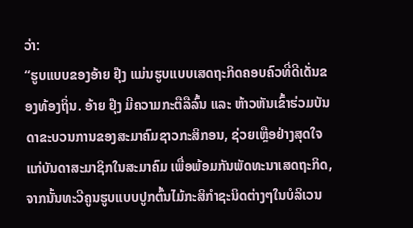ວ່າ:
“ຮູບແບບຂອງອ້າຍ ຢຸ໊ງ ແມ່ນຮູບແບບເສດຖະກິດຄອບຄົວທີ່ດີເດັ່ນຂອງທ້ອງຖິ່ນ. ອ້າຍ ຢຸ໊ງ ມີຄວາມກະຕືລືລົ້ນ ແລະ ຫ້າວຫັນເຂົ້າຮ່ວມບັນດາຂະບວນການຂອງສະມາຄົມຊາວກະສິກອນ, ຊ່ວຍເຫຼືອຢ່າງສຸດໃຈແກ່ບັນດາສະມາຊິກໃນສະມາຄົມ ເພື່ອພ້ອມກັນພັດທະນາເສດຖະກິດ, ຈາກນັ້ນທະວີຄູນຮູບແບບປູກຕົ້ນໄມ້ກະສິກຳຊະນິດຕ່າງໆໃນບໍລິເວນ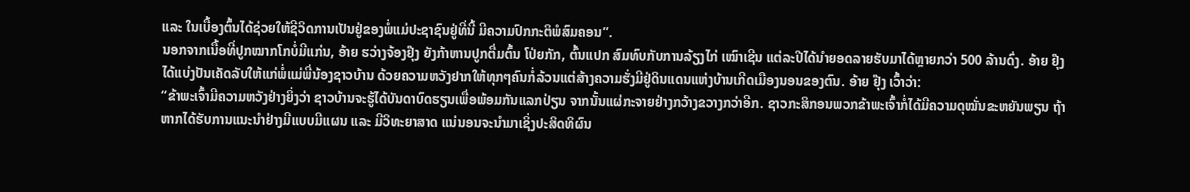ແລະ ໃນເບື້ອງຕົ້ນໄດ້ຊ່ວຍໃຫ້ຊີວິດການເປັນຢູ່ຂອງພໍ່ແມ່ປະຊາຊົນຢູ່ທີ່ນີ້ ມີຄວາມປົກກະຕິພໍສົມຄອນ”.
ນອກຈາກເນື້ອທີ່ປູກໝາກໂກບໍ່ມີແກ່ນ, ອ້າຍ ຮວ່າງຈ້ອງຢຸ໊ງ ຍັງກ້າຫານປູກຕື່ມຕົ້ນ ໂປ່ຍກັກ, ຕົ້ນແປກ ສົມທົບກັບການລ້ຽງໄກ່ ເໝົາເຊີນ ແຕ່ລະປີໄດ້ນຳຍອດລາຍຮັບມາໄດ້ຫຼາຍກວ່າ 500 ລ້ານດົ່ງ. ອ້າຍ ຢຸ໊ງ ໄດ້ແບ່ງປັນເຄັດລັບໃຫ້ແກ່ພໍ່ແມ່ພີ່ນ້ອງຊາວບ້ານ ດ້ວຍຄວາມຫວັງຢາກໃຫ້ທຸກໆຄົນກໍ່ລ້ວນແຕ່ສ້າງຄວາມຮັ່ງມີຢູ່ດິນແດນແຫ່ງບ້ານເກີດເມືອງນອນຂອງຕົນ. ອ້າຍ ຢຸ໊ງ ເວົ້າວ່າ:
“ຂ້າພະເຈົ້າມີຄວາມຫວັງຢ່າງຍິ່ງວ່າ ຊາວບ້ານຈະຮູ້ໄດ້ບັນດາບົດຮຽນເພື່ອພ້ອມກັນແລກປ່ຽນ ຈາກນັ້ນແຜ່ກະຈາຍຢ່າງກວ້າງຂວາງກວ່າອີກ. ຊາວກະສິກອນພວກຂ້າພະເຈົ້າກໍ່ໄດ້ມີຄວາມດຸໝັ່ນຂະຫຍັນພຽນ ຖ້າຫາກໄດ້ຮັບການແນະນຳຢ່າງມີແບບມີແຜນ ແລະ ມີວິທະຍາສາດ ແນ່ນອນຈະນຳມາເຊິ່ງປະສິດທິຜົນ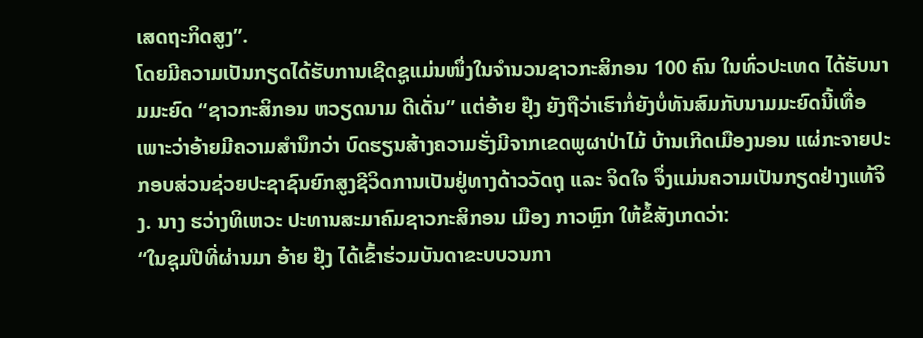ເສດຖະກິດສູງ”.
ໂດຍມີຄວາມເປັນກຽດໄດ້ຮັບການເຊີດຊູແມ່ນໜຶ່ງໃນຈຳນວນຊາວກະສິກອນ 100 ຄົນ ໃນທົ່ວປະເທດ ໄດ້ຮັບນາມມະຍົດ “ຊາວກະສິກອນ ຫວຽດນາມ ດີເດັ່ນ” ແຕ່ອ້າຍ ຢຸ໊ງ ຍັງຖືວ່າເຮົາກໍ່ຍັງບໍ່ທັນສົມກັບນາມມະຍົດນີ້ເທື່ອ ເພາະວ່າອ້າຍມີຄວາມສຳນຶກວ່າ ບົດຮຽນສ້າງຄວາມຮັ່ງມີຈາກເຂດພູຜາປ່າໄມ້ ບ້ານເກີດເມືອງນອນ ແຜ່ກະຈາຍປະກອບສ່ວນຊ່ວຍປະຊາຊົນຍົກສູງຊີວິດການເປັນຢູ່ທາງດ້າວວັດຖຸ ແລະ ຈິດໃຈ ຈຶ່ງແມ່ນຄວາມເປັນກຽດຢ່າງແທ້ຈິງ. ນາງ ຮວ່າງທິເຫວະ ປະທານສະມາຄົມຊາວກະສິກອນ ເມືອງ ກາວຫຼົກ ໃຫ້ຂໍ້ສັງເກດວ່າ:
“ໃນຊຸມປີທີ່ຜ່ານມາ ອ້າຍ ຢຸ໊ງ ໄດ້ເຂົ້າຮ່ວມບັນດາຂະບບວນກາ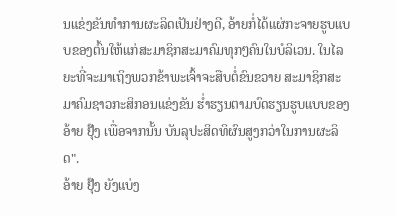ນແຂ່ງຂັນທຳການຜະລິດເປັນຢ່າງດີ, ອ້າຍກໍ່ໄດ້ແຜ່ກະຈາຍຮູບແບບຂອງຕົ້ນໃຫ້ແກ່ສະມາຊິກສະມາຄົມທຸກໆຄົນໃນບໍລິເວນ. ໃນໄລຍະທີ່ຈະມາເຖິງພວກຂ້າພະເຈົ້າຈະສືບຕໍ່ຂົນຂວາຍ ສະມາຊິກສະມາຄົມຊາວກະສິກອນແຂ່ງຂັນ ຮ່ຳຮຽນຕາມບົດຮຽນຮູບແບບຂອງອ້າຍ ຢຸ໊ງ ເພື່ອຈາກນັ້ນ ບັນລຸປະສິດທິຜົນສູງກວ່າໃນການຜະລິດ".
ອ້າຍ ຢຸ໊ງ ຍັງແບ່ງ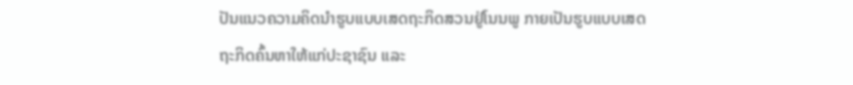ປັນແນວຄວາມຄິດນຳຮູບແບບເສດຖະກິດສວນຢູ່ໂນນພູ ກາຍເປັນຮູບແບບເສດຖະກິດຄົ້ນຫາໃຫ້ແກ່ປະຊາຊົນ ແລະ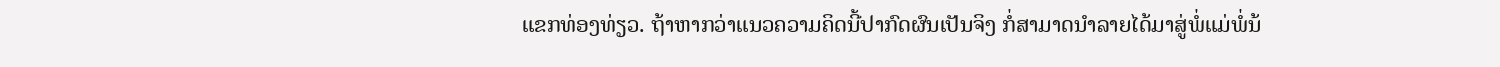ແຂກທ່ອງທ່ຽວ. ຖ້າຫາກວ່າແນວຄວາມຄິດນີ້ປາກົດຜົນເປັນຈິງ ກໍ່ສາມາດນຳລາຍໄດ້ມາສູ່ພໍ່ແມ່ພໍ່ນ້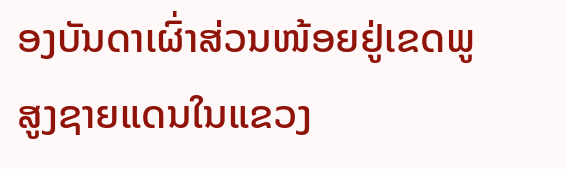ອງບັນດາເຜົ່າສ່ວນໜ້ອຍຢູ່ເຂດພູສູງຊາຍແດນໃນແຂວງ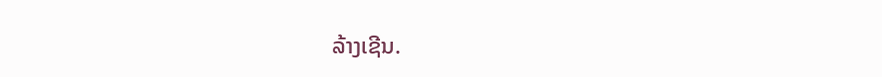ລ້າງເຊີນ.